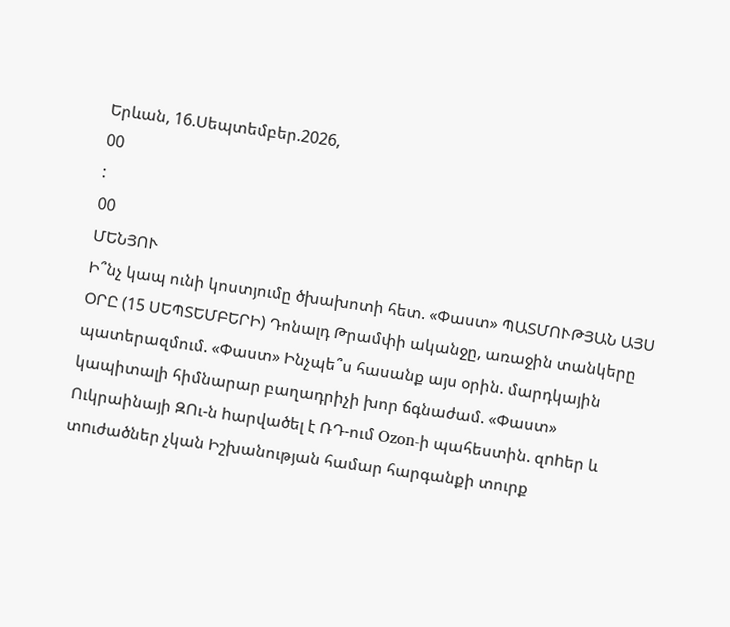Երևան, 16.Սեպտեմբեր.2026,
00
:
00
ՄԵՆՅՈՒ
Ի՞նչ կապ ունի կոստյումը ծխախոտի հետ. «Փաստ» ՊԱՏՄՈՒԹՅԱՆ ԱՅՍ ՕՐԸ (15 ՍԵՊՏԵՄԲԵՐԻ) Դոնալդ Թրամփի ականջը, առաջին տանկերը պատերազմում. «Փաստ» Ինչպե՞ս հասանք այս օրին. մարդկային կապիտալի հիմնարար բաղադրիչի խոր ճգնաժամ. «Փաստ» Ուկրաինայի ԶՈւ-ն hարվածել է ՌԴ-ում Ozon-ի պահեստին. զnhեր և տnւժածներ չկան Իշխանության համար հարգանքի տուրք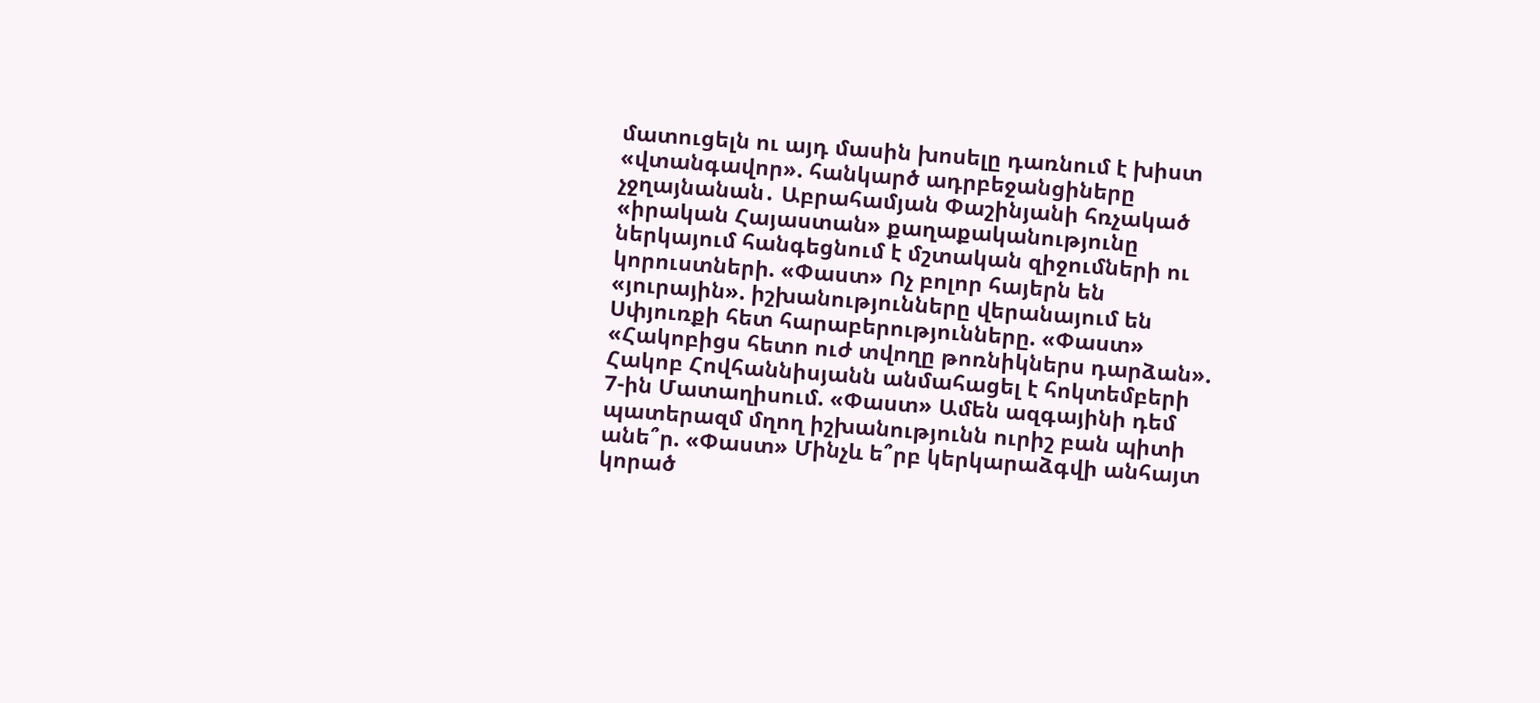մատուցելն ու այդ մասին խոսելը դառնում է խիստ «վտանգավոր». հանկարծ ադրբեջանցիները չջղայնանան․ Աբրահամյան Փաշինյանի հռչակած «իրական Հայաստան» քաղաքականությունը ներկայում հանգեցնում է մշտական զիջումների ու կորուստների. «Փաստ» Ոչ բոլոր հայերն են «յուրային». իշխանությունները վերանայում են Սփյուռքի հետ հարաբերությունները. «Փաստ» «Հակոբիցս հետո ուժ տվողը թոռնիկներս դարձան». Հակոբ Հովհաննիսյանն անմահացել է հոկտեմբերի 7-ին Մատաղիսում. «Փաստ» Ամեն ազգայինի դեմ պատերազմ մղող իշխանությունն ուրիշ բան պիտի անե՞ր. «Փաստ» Մինչև ե՞րբ կերկարաձգվի անհայտ կորած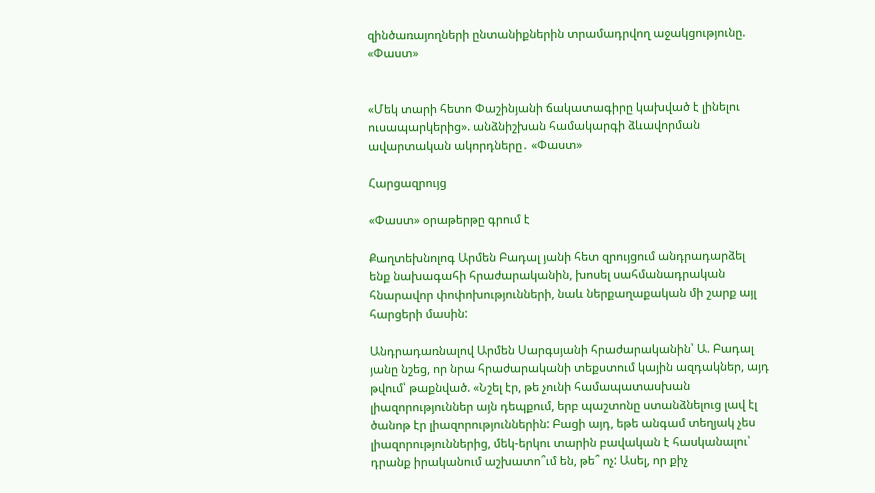զինծառայողների ընտանիքներին տրամադրվող աջակցությունը. «Փաստ»


«Մեկ տարի հետո Փաշինյանի ճակատագիրը կախված է լինելու ուսապարկերից». անձնիշխան համակարգի ձևավորման ավարտական ակորդները․ «Փաստ»

Հարցազրույց

«Փաստ» օրաթերթը գրում է

Քաղտեխնոլոգ Արմեն Բադալ յանի հետ զրույցում անդրադարձել ենք նախագահի հրաժարականին, խոսել սահմանադրական հնարավոր փոփոխությունների, նաև ներքաղաքական մի շարք այլ հարցերի մասին:

Անդրադառնալով Արմեն Սարգսյանի հրաժարականին՝ Ա. Բադալ յանը նշեց, որ նրա հրաժարականի տեքստում կային ազդակներ, այդ թվում՝ թաքնված. «Նշել էր, թե չունի համապատասխան լիազորություններ այն դեպքում, երբ պաշտոնը ստանձնելուց լավ էլ ծանոթ էր լիազորություններին: Բացի այդ, եթե անգամ տեղյակ չես լիազորություններից, մեկ-երկու տարին բավական է հասկանալու՝ դրանք իրականում աշխատո՞ւմ են, թե՞ ոչ: Ասել, որ քիչ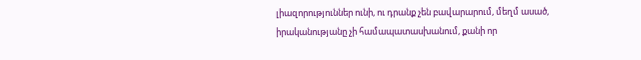լիազորություններ ունի, ու դրանք չեն բավարարում, մեղմ ասած, իրականությանը չի համապատասխանում, քանի որ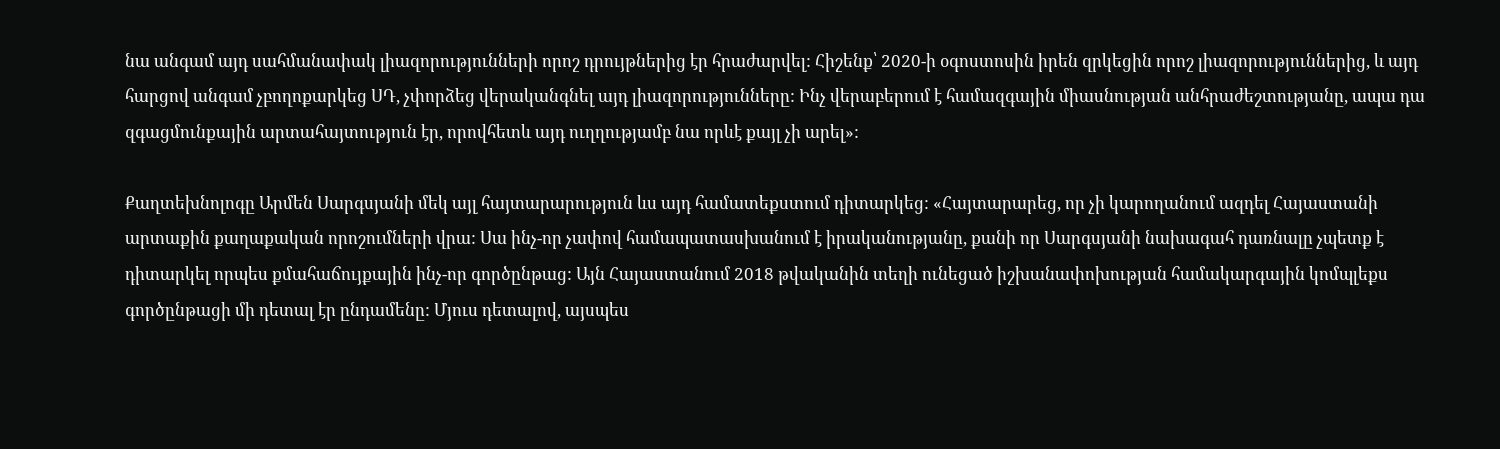նա անգամ այդ սահմանափակ լիազորությունների որոշ դրույթներից էր հրաժարվել: Հիշենք՝ 2020-ի օգոստոսին իրեն զրկեցին որոշ լիազորություններից, և այդ հարցով անգամ չբողոքարկեց ՍԴ, չփորձեց վերականգնել այդ լիազորությունները: Ինչ վերաբերում է համազգային միասնության անհրաժեշտությանը, ապա դա զգացմունքային արտահայտություն էր, որովհետև այդ ուղղությամբ նա որևէ քայլ չի արել»:

Քաղտեխնոլոգը Արմեն Սարգսյանի մեկ այլ հայտարարություն ևս այդ համատեքստում դիտարկեց: «Հայտարարեց, որ չի կարողանում ազդել Հայաստանի արտաքին քաղաքական որոշումների վրա: Սա ինչ-որ չափով համապատասխանում է իրականությանը, քանի որ Սարգսյանի նախագահ դառնալը չպետք է դիտարկել որպես քմահաճույքային ինչ-որ գործընթաց: Այն Հայաստանում 2018 թվականին տեղի ունեցած իշխանափոխության համակարգային կոմպլեքս գործընթացի մի դետալ էր ընդամենը: Մյուս դետալով, այսպես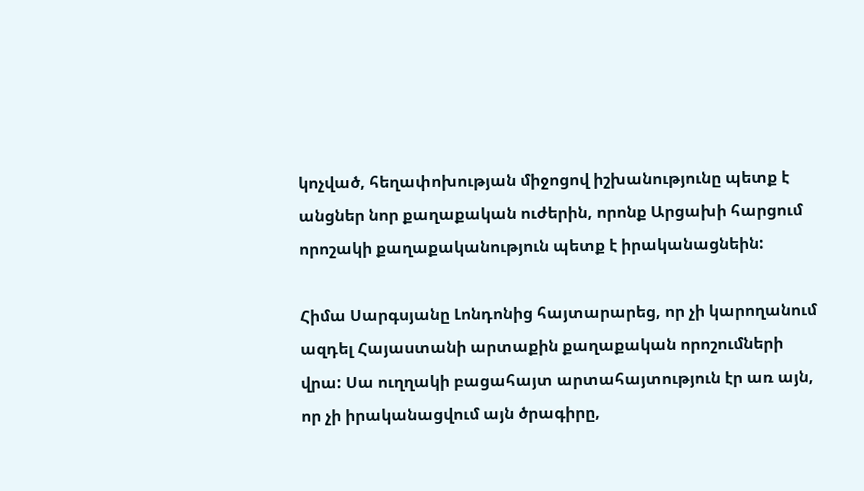կոչված, հեղափոխության միջոցով իշխանությունը պետք է անցներ նոր քաղաքական ուժերին, որոնք Արցախի հարցում որոշակի քաղաքականություն պետք է իրականացնեին:

Հիմա Սարգսյանը Լոնդոնից հայտարարեց, որ չի կարողանում ազդել Հայաստանի արտաքին քաղաքական որոշումների վրա: Սա ուղղակի բացահայտ արտահայտություն էր առ այն, որ չի իրականացվում այն ծրագիրը,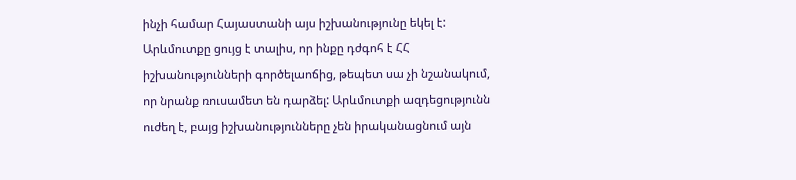ինչի համար Հայաստանի այս իշխանությունը եկել է: Արևմուտքը ցույց է տալիս, որ ինքը դժգոհ է ՀՀ իշխանությունների գործելաոճից, թեպետ սա չի նշանակում, որ նրանք ռուսամետ են դարձել: Արևմուտքի ազդեցությունն ուժեղ է, բայց իշխանությունները չեն իրականացնում այն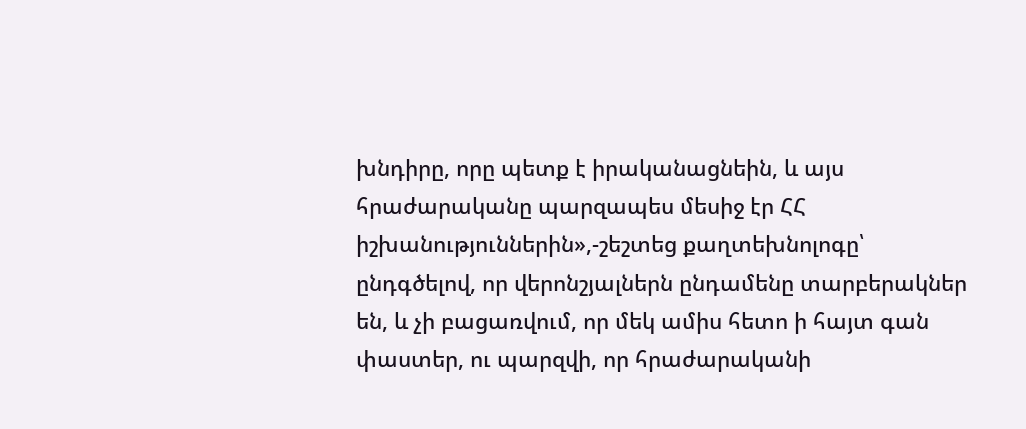խնդիրը, որը պետք է իրականացնեին, և այս հրաժարականը պարզապես մեսիջ էր ՀՀ իշխանություններին»,-շեշտեց քաղտեխնոլոգը՝ ընդգծելով, որ վերոնշյալներն ընդամենը տարբերակներ են, և չի բացառվում, որ մեկ ամիս հետո ի հայտ գան փաստեր, ու պարզվի, որ հրաժարականի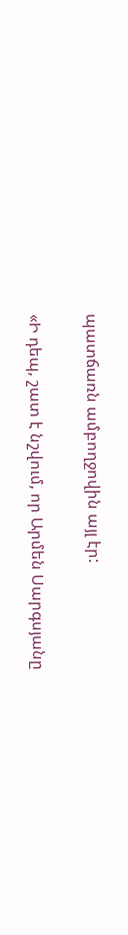պատճառն ամբողջովին այլ էր:

«Ի դեպ, շատ է նշվում, որ Արմեն Սարգսյանը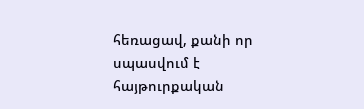հեռացավ, քանի որ սպասվում է հայթուրքական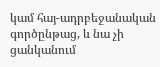կամ հայ-ադրբեջանական գործընթաց, և նա չի ցանկանում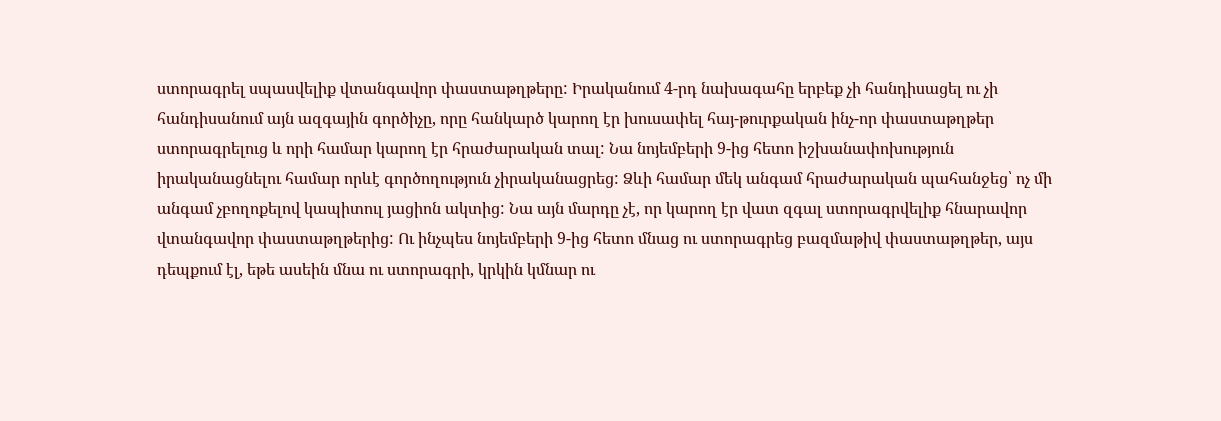ստորագրել սպասվելիք վտանգավոր փաստաթղթերը: Իրականում 4-րդ նախագահը երբեք չի հանդիսացել ու չի հանդիսանում այն ազգային գործիչը, որը հանկարծ կարող էր խուսափել հայ-թուրքական ինչ-որ փաստաթղթեր ստորագրելուց և որի համար կարող էր հրաժարական տալ: Նա նոյեմբերի 9-ից հետո իշխանափոխություն իրականացնելու համար որևէ գործողություն չիրականացրեց: Ձևի համար մեկ անգամ հրաժարական պահանջեց՝ ոչ մի անգամ չբողոքելով կապիտուլ յացիոն ակտից: Նա այն մարդը չէ, որ կարող էր վատ զգալ ստորագրվելիք հնարավոր վտանգավոր փաստաթղթերից: Ու ինչպես նոյեմբերի 9-ից հետո մնաց ու ստորագրեց բազմաթիվ փաստաթղթեր, այս դեպքում էլ, եթե ասեին մնա ու ստորագրի, կրկին կմնար ու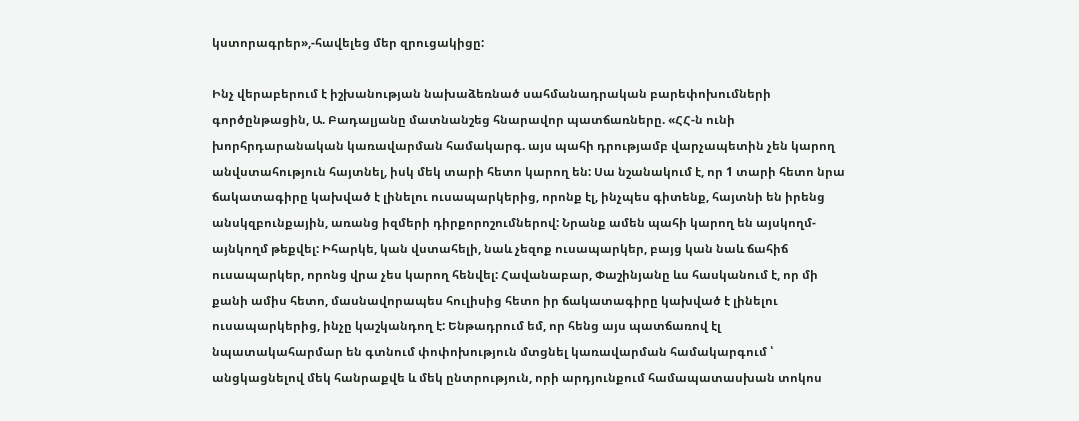կստորագրեր»,-հավելեց մեր զրուցակիցը:

Ինչ վերաբերում է իշխանության նախաձեռնած սահմանադրական բարեփոխումների գործընթացին, Ա. Բադալյանը մատնանշեց հնարավոր պատճառները. «ՀՀ-ն ունի խորհրդարանական կառավարման համակարգ. այս պահի դրությամբ վարչապետին չեն կարող անվստահություն հայտնել, իսկ մեկ տարի հետո կարող են: Սա նշանակում է, որ 1 տարի հետո նրա ճակատագիրը կախված է լինելու ուսապարկերից, որոնք էլ, ինչպես գիտենք, հայտնի են իրենց անսկզբունքային, առանց իզմերի դիրքորոշումներով: Նրանք ամեն պահի կարող են այսկողմ-այնկողմ թեքվել: Իհարկե, կան վստահելի, նաև չեզոք ուսապարկեր, բայց կան նաև ճահիճ ուսապարկեր, որոնց վրա չես կարող հենվել: Հավանաբար, Փաշինյանը ևս հասկանում է, որ մի քանի ամիս հետո, մասնավորապես հուլիսից հետո իր ճակատագիրը կախված է լինելու ուսապարկերից, ինչը կաշկանդող է: Ենթադրում եմ, որ հենց այս պատճառով էլ նպատակահարմար են գտնում փոփոխություն մտցնել կառավարման համակարգում ՝ անցկացնելով մեկ հանրաքվե և մեկ ընտրություն, որի արդյունքում համապատասխան տոկոս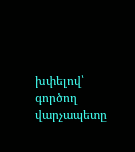խփելով՝ գործող վարչապետը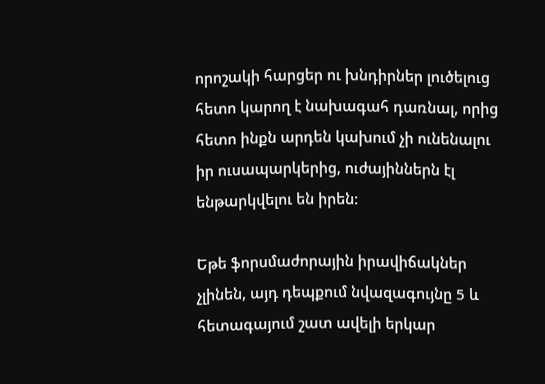որոշակի հարցեր ու խնդիրներ լուծելուց հետո կարող է նախագահ դառնալ, որից հետո ինքն արդեն կախում չի ունենալու իր ուսապարկերից, ուժայիններն էլ ենթարկվելու են իրեն:

Եթե ֆորսմաժորային իրավիճակներ չլինեն, այդ դեպքում նվազագույնը 5 և հետագայում շատ ավելի երկար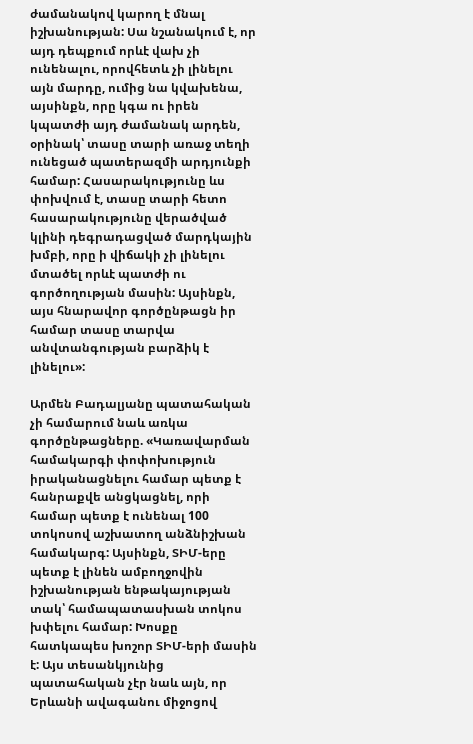ժամանակով կարող է մնալ իշխանության: Սա նշանակում է, որ այդ դեպքում որևէ վախ չի ունենալու, որովհետև չի լինելու այն մարդը, ումից նա կվախենա, այսինքն, որը կգա ու իրեն կպատժի այդ ժամանակ արդեն, օրինակ՝ տասը տարի առաջ տեղի ունեցած պատերազմի արդյունքի համար: Հասարակությունը ևս փոխվում է, տասը տարի հետո հասարակությունը վերածված կլինի դեգրադացված մարդկային խմբի, որը ի վիճակի չի լինելու մտածել որևէ պատժի ու գործողության մասին: Այսինքն, այս հնարավոր գործընթացն իր համար տասը տարվա անվտանգության բարձիկ է լինելու»:

Արմեն Բադալյանը պատահական չի համարում նաև առկա գործընթացները. «Կառավարման համակարգի փոփոխություն իրականացնելու համար պետք է հանրաքվե անցկացնել, որի համար պետք է ունենալ 100 տոկոսով աշխատող անձնիշխան համակարգ: Այսինքն, ՏԻՄ-երը պետք է լինեն ամբողջովին իշխանության ենթակայության տակ՝ համապատասխան տոկոս խփելու համար: Խոսքը հատկապես խոշոր ՏԻՄ-երի մասին է: Այս տեսանկյունից պատահական չէր նաև այն, որ Երևանի ավագանու միջոցով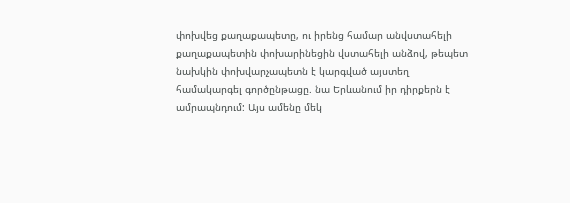փոխվեց քաղաքապետը, ու իրենց համար անվստահելի քաղաքապետին փոխարինեցին վստահելի անձով, թեպետ նախկին փոխվարչապետն է կարգված այստեղ համակարգել գործընթացը. նա Երևանում իր դիրքերն է ամրապնդում: Այս ամենը մեկ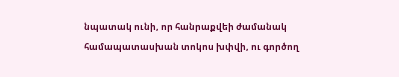նպատակ ունի, որ հանրաքվեի ժամանակ համապատասխան տոկոս խփվի, ու գործող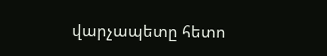վարչապետը հետո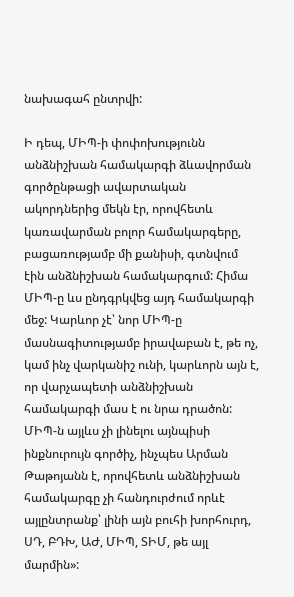նախագահ ընտրվի:

Ի դեպ, ՄԻՊ-ի փոփոխությունն անձնիշխան համակարգի ձևավորման գործընթացի ավարտական ակորդներից մեկն էր, որովհետև կառավարման բոլոր համակարգերը, բացառությամբ մի քանիսի, գտնվում էին անձնիշխան համակարգում: Հիմա ՄԻՊ-ը ևս ընդգրկվեց այդ համակարգի մեջ: Կարևոր չէ՝ նոր ՄԻՊ-ը մասնագիտությամբ իրավաբան է, թե ոչ, կամ ինչ վարկանիշ ունի, կարևորն այն է, որ վարչապետի անձնիշխան համակարգի մաս է ու նրա դրածոն: ՄԻՊ-ն այլևս չի լինելու այնպիսի ինքնուրույն գործիչ, ինչպես Արման Թաթոյանն է, որովհետև անձնիշխան համակարգը չի հանդուրժում որևէ այլընտրանք՝ լինի այն բուհի խորհուրդ, ՍԴ, ԲԴԽ, ԱԺ, ՄԻՊ, ՏԻՄ, թե այլ մարմին»: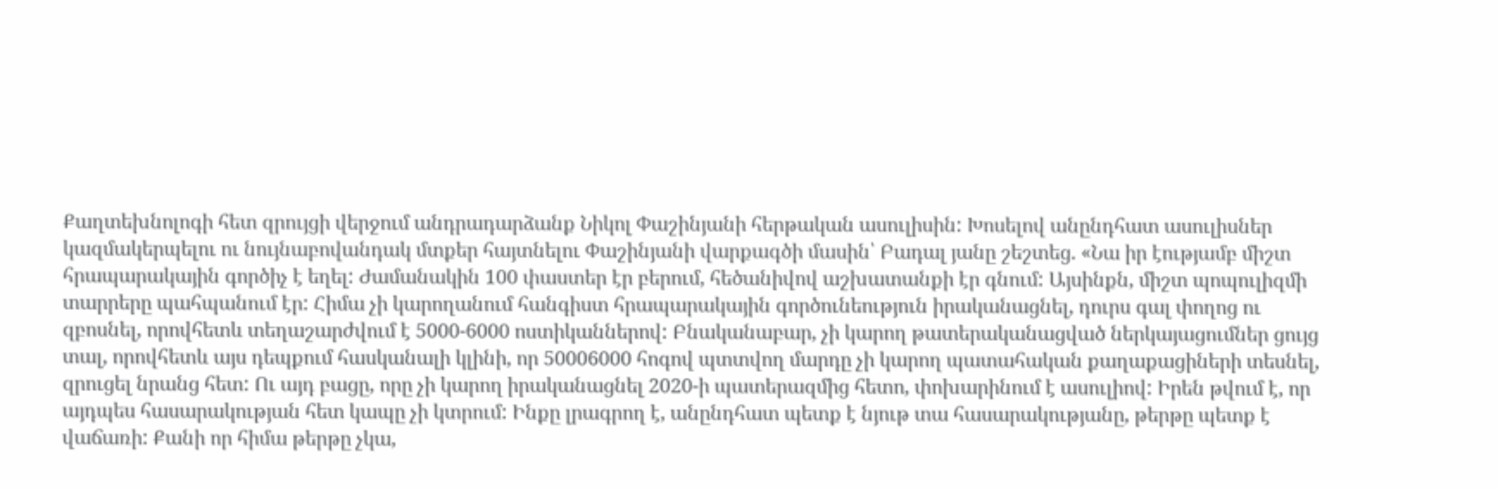Քաղտեխնոլոգի հետ զրույցի վերջում անդրադարձանք Նիկոլ Փաշինյանի հերթական ասուլիսին: Խոսելով անընդհատ ասուլիսներ կազմակերպելու ու նույնաբովանդակ մտքեր հայտնելու Փաշինյանի վարքագծի մասին՝ Բադալ յանը շեշտեց. «Նա իր էությամբ միշտ հրապարակային գործիչ է եղել: Ժամանակին 100 փաստեր էր բերում, հեծանիվով աշխատանքի էր գնում: Այսինքն, միշտ պոպուլիզմի տարրերը պահպանում էր: Հիմա չի կարողանում հանգիստ հրապարակային գործունեություն իրականացնել, դուրս գալ փողոց ու զբոսնել, որովհետև տեղաշարժվում է 5000-6000 ոստիկաններով: Բնականաբար, չի կարող թատերականացված ներկայացումներ ցույց տալ, որովհետև այս դեպքում հասկանալի կլինի, որ 50006000 հոգով պտտվող մարդը չի կարող պատահական քաղաքացիների տեսնել, զրուցել նրանց հետ: Ու այդ բացը, որը չի կարող իրականացնել 2020-ի պատերազմից հետո, փոխարինում է ասուլիով: Իրեն թվում է, որ այդպես հասարակության հետ կապը չի կտրում: Ինքը լրագրող է, անընդհատ պետք է նյութ տա հասարակությանը, թերթը պետք է վաճառի: Քանի որ հիմա թերթը չկա,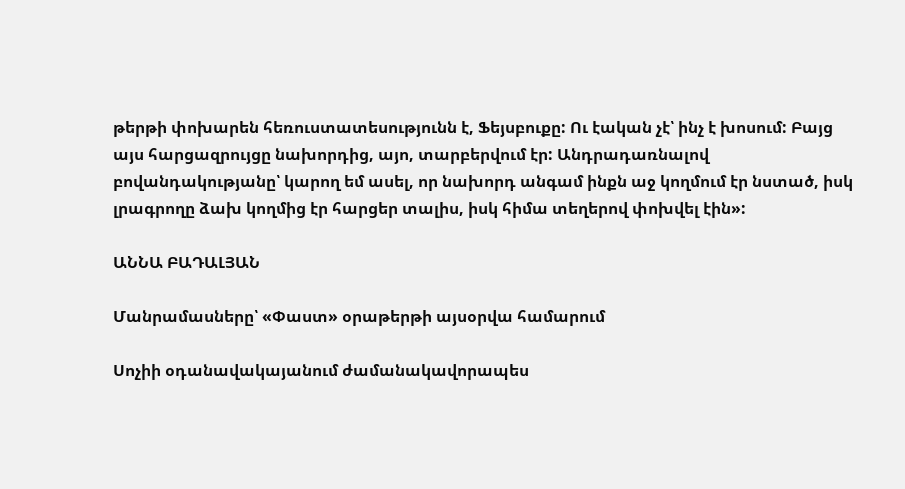թերթի փոխարեն հեռուստատեսությունն է, Ֆեյսբուքը: Ու էական չէ՝ ինչ է խոսում: Բայց այս հարցազրույցը նախորդից, այո, տարբերվում էր: Անդրադառնալով բովանդակությանը՝ կարող եմ ասել, որ նախորդ անգամ ինքն աջ կողմում էր նստած, իսկ լրագրողը ձախ կողմից էր հարցեր տալիս, իսկ հիմա տեղերով փոխվել էին»:

ԱՆՆԱ ԲԱԴԱԼՅԱՆ

Մանրամասները՝ «Փաստ» օրաթերթի այսօրվա համարում

Սոչիի օդանավակայանում ժամանակավորապես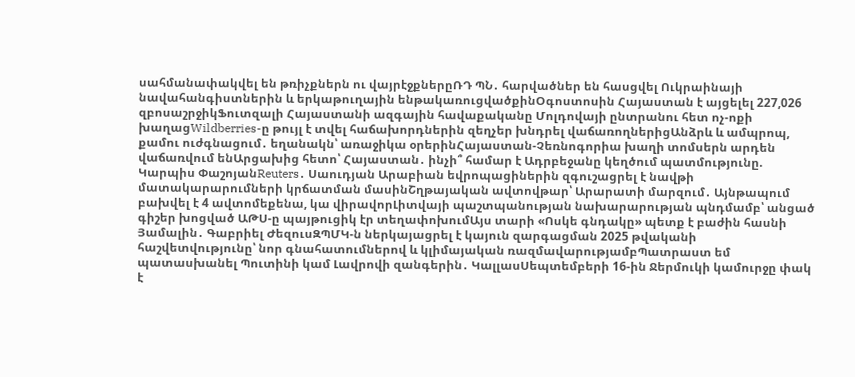սահմանափակվել են թռիչքներն ու վայրէջքներըՌԴ ՊՆ․ հարվածներ են հասցվել Ուկրաինայի նավահանգիստներին և երկաթուղային ենթակառուցվածքինՕգոստոսին Հայաստան է այցելել 227,026 զբոսաշրջիկՖուտզալի Հայաստանի ազգային հավաքականը Մոլդովայի ընտրանու հետ ոչ-ոքի խաղացWildberries-ը թույլ է տվել հաճախորդներին զեղչեր խնդրել վաճառողներիցԱնձրև և ամպրոպ, քամու ուժգնացում․ եղանակն՝ առաջիկա օրերինՀայաստան-Չեռնոգորիա խաղի տոմսերն արդեն վաճառվում ենԱրցախից հետո՝ Հայաստան․ ինչի՞ համար է Ադրբեջանը կեղծում պատմությունը. Կարպիս ՓաշոյանReuters․ Սաուդյան Արաբիան եվրոպացիներին զգուշացրել է նավթի մատակարարումների կրճատման մասինՇղթայական ավտովթար՝ Արարատի մարզում․ Այնթապում բախվել է 4 ավտոմեքենա, կա վիրավորԼիտվայի պաշտպանության նախարարության պնդմամբ՝ անցած գիշեր խոցված ԱԹՍ-ը պայթուցիկ էր տեղափոխումԱյս տարի «Ոսկե գնդակը» պետք է բաժին հասնի Յամալին․ Գաբրիել ԺեզուսԶՊՄԿ-ն ներկայացրել է կայուն զարգացման 2025 թվականի հաշվետվությունը՝ նոր գնահատումներով և կլիմայական ռազմավարությամբՊատրաստ եմ պատասխանել Պուտինի կամ Լավրովի զանգերին․ ԿալլասՍեպտեմբերի 16-ին Ջերմուկի կամուրջը փակ է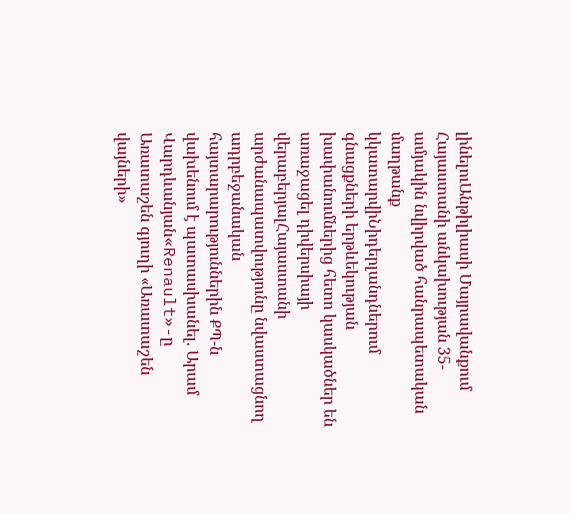լինելուԱնթիլիասի Մայրավանքում Հայաստանի անկախության 35-ամյակին նվիրված հանրապետական մաղթանք կկատարվիՆիդերլանդներում գնացքների երթևեկության խափանումներից հետո կասկածներ են առաջացել դիվերսիայի վերաբերյալՀայաստանի արժանապատվությունը նվաստացնող ադրբեջանական հայտարարություններին ՔՊ-ն վախենում է պատասխանել. Արամ Վարդևանյան«Renault»-ը Առատաշեն գյուղի «Առատաշեն վայների»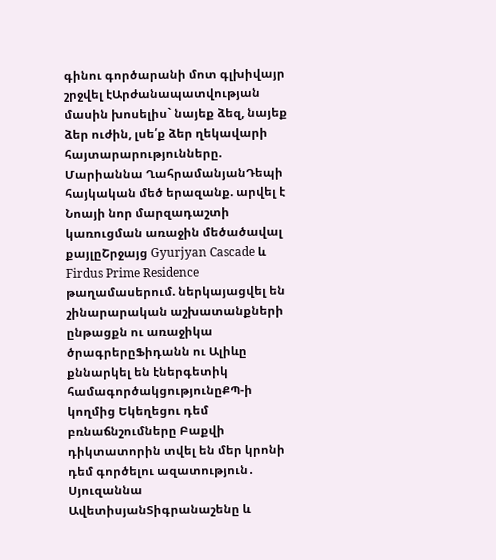գինու գործարանի մոտ գլխիվայր շրջվել էԱրժանապատվության մասին խոսելիս` նայեք ձեզ, նայեք ձեր ուժին, լսե՛ք ձեր ղեկավարի հայտարարությունները. Մարիաննա ՂահրամանյանԴեպի հայկական մեծ երազանք. արվել է Նոայի նոր մարզադաշտի կառուցման առաջին մեծածավալ քայլըՇրջայց Gyurjyan Cascade և Firdus Prime Residence թաղամասերում. ներկայացվել են շինարարական աշխատանքների ընթացքն ու առաջիկա ծրագրերըՖիդանն ու Ալիևը քննարկել են էներգետիկ համագործակցությունըՔՊ-ի կողմից Եկեղեցու դեմ բռնաճնշումները Բաքվի դիկտատորին տվել են մեր կրոնի դեմ գործելու ազատություն․ Սյուզաննա ԱվետիսյանՏիգրանաշենը և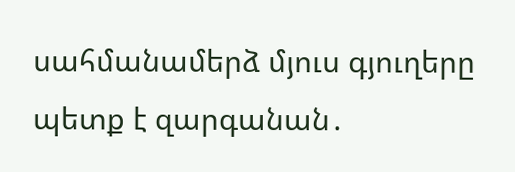սահմանամերձ մյուս գյուղերը պետք է զարգանան․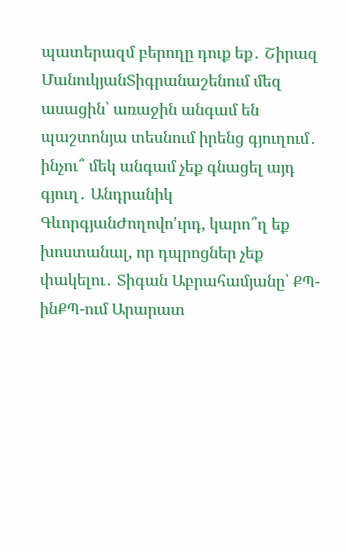պատերազմ բերողը դուք եք․ Շիրազ ՄանուկյանՏիգրանաշենում մեզ ասացին՝ առաջին անգամ են պաշտոնյա տեսնում իրենց գյուղում․ ինչու՞ մեկ անգամ չեք գնացել այդ գյուղ․ Անդրանիկ ԳևորգյանԺողովո'ւրդ, կարո՞ղ եք խոստանալ, որ դպրոցներ չեք փակելու․ Տիգան Աբրահամյանը՝ ՔՊ-ինՔՊ-ում Արարատ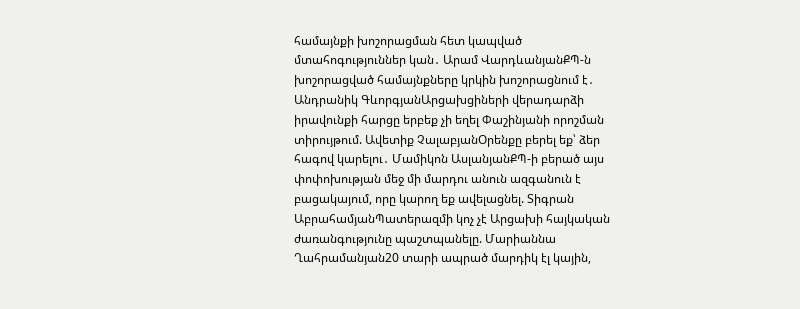համայնքի խոշորացման հետ կապված մտահոգություններ կան․ Արամ ՎարդևանյանՔՊ-ն խոշորացված համայնքները կրկին խոշորացնում է․ Անդրանիկ ԳևորգյանԱրցախցիների վերադարձի իրավունքի հարցը երբեք չի եղել Փաշինյանի որոշման տիրույթում. Ավետիք ՉալաբյանՕրենքը բերել եք՝ ձեր հագով կարելու․ Մամիկոն ԱսլանյանՔՊ-ի բերած այս փոփոխության մեջ մի մարդու անուն ազգանուն է բացակայում, որը կարող եք ավելացնել. Տիգրան ԱբրահամյանՊատերազմի կոչ չէ Արցախի հայկական ժառանգությունը պաշտպանելը. Մարիաննա Ղահրամանյան20 տարի ապրած մարդիկ էլ կային,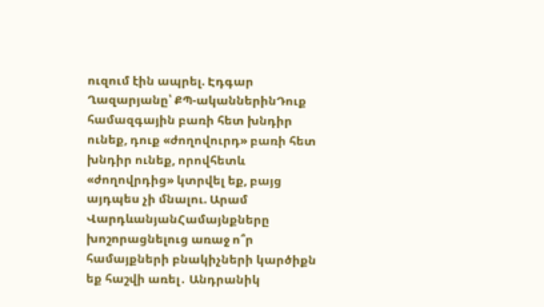ուզում էին ապրել. Էդգար Ղազարյանը՝ ՔՊ-ականներինԴուք համազգային բառի հետ խնդիր ունեք, դուք «ժողովուրդ» բառի հետ խնդիր ունեք, որովհետև «ժողովրդից» կտրվել եք, բայց այդպես չի մնալու. Արամ ՎարդևանյանՀամայնքները խոշորացնելուց առաջ ո՞ր համայքների բնակիչների կարծիքն եք հաշվի առել․ Անդրանիկ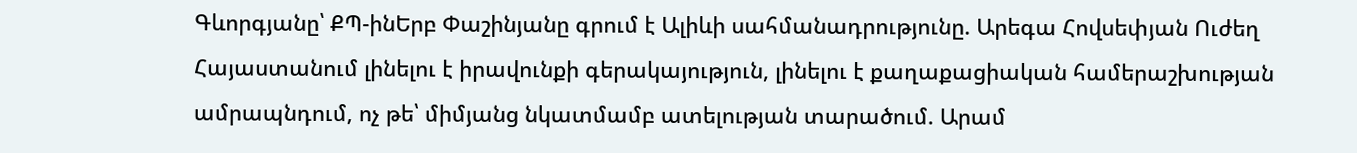Գևորգյանը՝ ՔՊ-ինԵրբ Փաշինյանը գրում է Ալիևի սահմանադրությունը. Արեգա Հովսեփյան Ուժեղ Հայաստանում լինելու է իրավունքի գերակայություն, լինելու է քաղաքացիական համերաշխության ամրապնդում, ոչ թե՝ միմյանց նկատմամբ ատելության տարածում. Արամ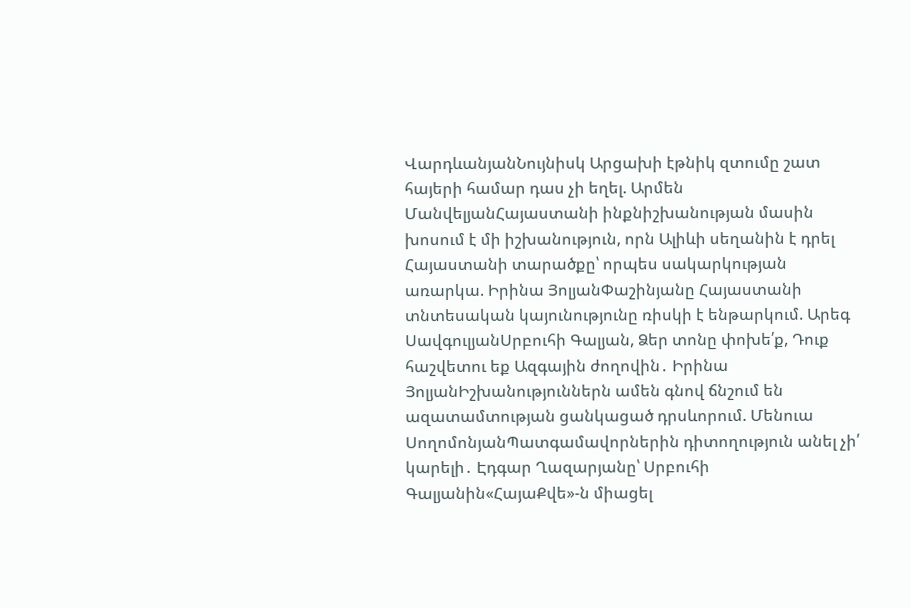ՎարդևանյանՆույնիսկ Արցախի էթնիկ զտումը շատ հայերի համար դաս չի եղել. Արմեն ՄանվելյանՀայաստանի ինքնիշխանության մասին խոսում է մի իշխանություն, որն Ալիևի սեղանին է դրել Հայաստանի տարածքը՝ որպես սակարկության առարկա. Իրինա ՅոլյանՓաշինյանը Հայաստանի տնտեսական կայունությունը ռիսկի է ենթարկում. Արեգ ՍավգուլյանՍրբուհի Գալյան, Ձեր տոնը փոխե՛ք, Դուք հաշվետու եք Ազգային ժողովին․ Իրինա ՅոլյանԻշխանություններն ամեն գնով ճնշում են ազատամտության ցանկացած դրսևորում. Մենուա ՍողոմոնյանՊատգամավորներին դիտողություն անել չի՛ կարելի․ Էդգար Ղազարյանը՝ Սրբուհի Գալյանին«ՀայաՔվե»-ն միացել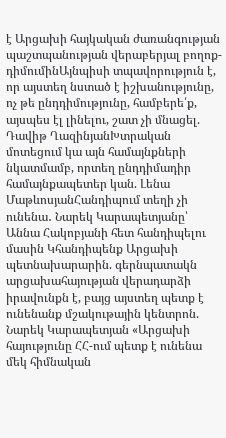է Արցախի հայկական ժառանգության պաշտպանության վերաբերյալ բողոք-դիմումինԱյնպիսի տպավորություն է, որ այստեղ նստած է իշխանությունը, ոչ թե ընդդիմությունը, համբերե՛ք, այսպես էլ լինելու, շատ չի մնացել. Դավիթ ՂազինյանԽտրական մոտեցում կա այն համայնքների նկատմամբ, որտեղ ընդդիմադիր համայնքապետեր կան. Լենա ՄաթևոսյանՀանդիպում տեղի չի ունենա․ Նարեկ Կարապետյանը՝ Աննա Հակոբյանի հետ հանդիպելու մասին Կհանդիպենք Արցախի պետնախարարին. գերնպատակն արցախահայության վերադարձի իրավունքն է, բայց այստեղ պետք է ունենանք մշակութային կենտրոն. Նարեկ Կարապետյան «Արցախի հայությունը ՀՀ-ում պետք է ունենա մեկ հիմնական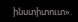ինստիտուտ».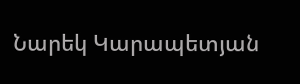Նարեկ Կարապետյան